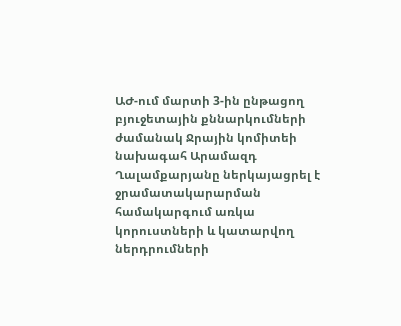ԱԺ-ում մարտի 3-ին ընթացող բյուջետային քննարկումների ժամանակ Ջրային կոմիտեի նախագահ Արամազդ Ղալամքարյանը ներկայացրել է ջրամատակարարման համակարգում առկա կորուստների և կատարվող ներդրումների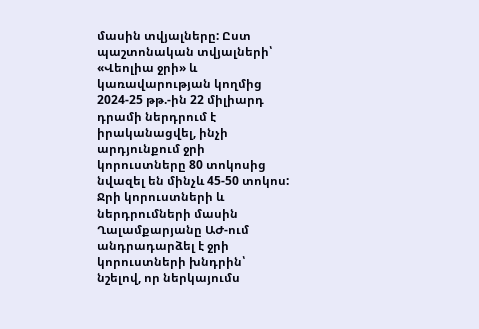մասին տվյալները: Ըստ պաշտոնական տվյալների՝ «Վեոլիա ջրի» և կառավարության կողմից 2024-25 թթ.-ին 22 միլիարդ դրամի ներդրում է իրականացվել, ինչի արդյունքում ջրի կորուստները 80 տոկոսից նվազել են մինչև 45-50 տոկոս:
Ջրի կորուստների և ներդրումների մասին
Ղալամքարյանը ԱԺ-ում անդրադարձել է ջրի կորուստների խնդրին՝ նշելով, որ ներկայումս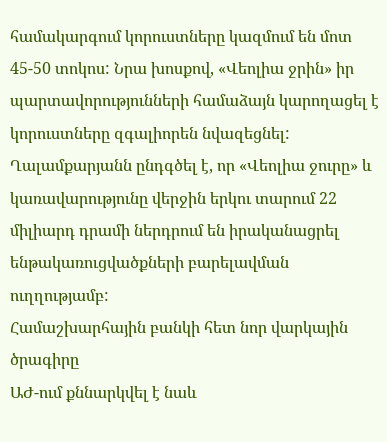համակարգում կորուստները կազմում են մոտ 45-50 տոկոս: Նրա խոսքով, «Վեոլիա ջրին» իր պարտավորությունների համաձայն կարողացել է կորուստները զգալիորեն նվազեցնել: Ղալամքարյանն ընդգծել է, որ «Վեոլիա ջուրը» և կառավարությունը վերջին երկու տարում 22 միլիարդ դրամի ներդրում են իրականացրել ենթակառուցվածքների բարելավման ուղղությամբ:
Համաշխարհային բանկի հետ նոր վարկային ծրագիրը
ԱԺ-ում քննարկվել է նաև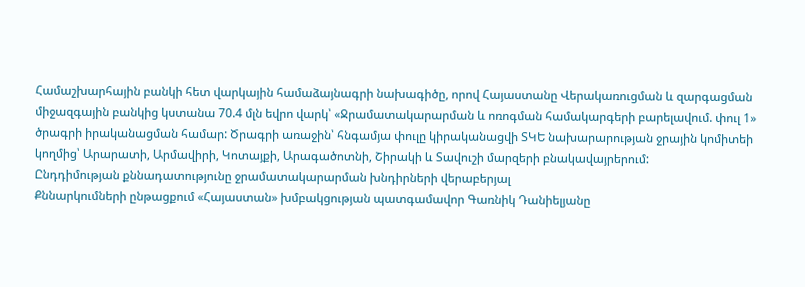Համաշխարհային բանկի հետ վարկային համաձայնագրի նախագիծը, որով Հայաստանը Վերակառուցման և զարգացման միջազգային բանկից կստանա 70.4 մլն եվրո վարկ՝ «Ջրամատակարարման և ոռոգման համակարգերի բարելավում. փուլ 1» ծրագրի իրականացման համար: Ծրագրի առաջին՝ հնգամյա փուլը կիրականացվի ՏԿԵ նախարարության ջրային կոմիտեի կողմից՝ Արարատի, Արմավիրի, Կոտայքի, Արագածոտնի, Շիրակի և Տավուշի մարզերի բնակավայրերում:
Ընդդիմության քննադատությունը ջրամատակարարման խնդիրների վերաբերյալ
Քննարկումների ընթացքում «Հայաստան» խմբակցության պատգամավոր Գառնիկ Դանիելյանը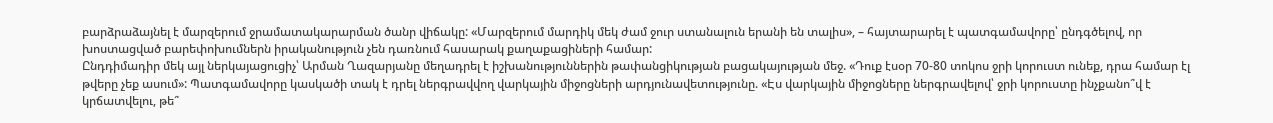բարձրաձայնել է մարզերում ջրամատակարարման ծանր վիճակը: «Մարզերում մարդիկ մեկ ժամ ջուր ստանալուն երանի են տալիս», – հայտարարել է պատգամավորը՝ ընդգծելով, որ խոստացված բարեփոխումներն իրականություն չեն դառնում հասարակ քաղաքացիների համար:
Ընդդիմադիր մեկ այլ ներկայացուցիչ՝ Արման Ղազարյանը մեղադրել է իշխանություններին թափանցիկության բացակայության մեջ. «Դուք էսօր 70-80 տոկոս ջրի կորուստ ունեք, դրա համար էլ թվերը չեք ասում»: Պատգամավորը կասկածի տակ է դրել ներգրավվող վարկային միջոցների արդյունավետությունը. «Էս վարկային միջոցները ներգրավելով՝ ջրի կորուստը ինչքանո՞վ է կրճատվելու, թե՞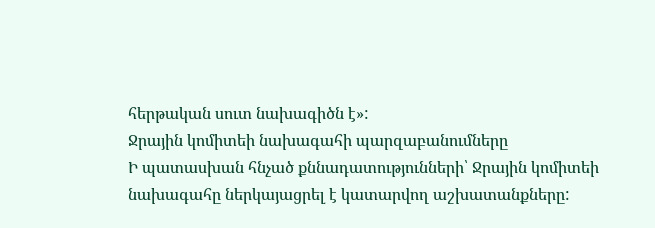հերթական սուտ նախագիծն է»:
Ջրային կոմիտեի նախագահի պարզաբանումները
Ի պատասխան հնչած քննադատությունների՝ Ջրային կոմիտեի նախագահը ներկայացրել է կատարվող աշխատանքները: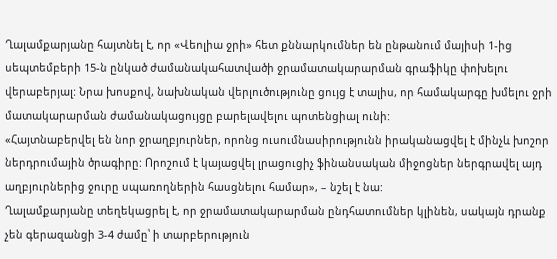Ղալամքարյանը հայտնել է, որ «Վեոլիա ջրի» հետ քննարկումներ են ընթանում մայիսի 1-ից սեպտեմբերի 15-ն ընկած ժամանակահատվածի ջրամատակարարման գրաֆիկը փոխելու վերաբերյալ: Նրա խոսքով, նախնական վերլուծությունը ցույց է տալիս, որ համակարգը խմելու ջրի մատակարարման ժամանակացույցը բարելավելու պոտենցիալ ունի:
«Հայտնաբերվել են նոր ջրաղբյուրներ, որոնց ուսումնասիրությունն իրականացվել է մինչև խոշոր ներդրումային ծրագիրը: Որոշում է կայացվել լրացուցիչ ֆինանսական միջոցներ ներգրավել այդ աղբյուրներից ջուրը սպառողներին հասցնելու համար», – նշել է նա:
Ղալամքարյանը տեղեկացրել է, որ ջրամատակարարման ընդհատումներ կլինեն, սակայն դրանք չեն գերազանցի 3-4 ժամը՝ ի տարբերություն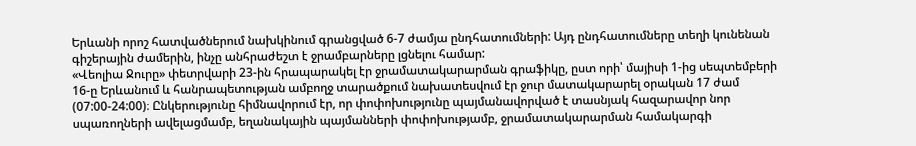Երևանի որոշ հատվածներում նախկինում գրանցված 6-7 ժամյա ընդհատումների: Այդ ընդհատումները տեղի կունենան գիշերային ժամերին, ինչը անհրաժեշտ է ջրամբարները լցնելու համար:
«Վեոլիա Ջուրը» փետրվարի 23-ին հրապարակել էր ջրամատակարարման գրաֆիկը, ըստ որի՝ մայիսի 1-ից սեպտեմբերի 16-ը Երևանում և հանրապետության ամբողջ տարածքում նախատեսվում էր ջուր մատակարարել օրական 17 ժամ (07:00-24:00)։ Ընկերությունը հիմնավորում էր, որ փոփոխությունը պայմանավորված է տասնյակ հազարավոր նոր սպառողների ավելացմամբ, եղանակային պայմանների փոփոխությամբ, ջրամատակարարման համակարգի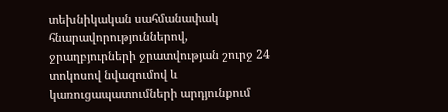տեխնիկական սահմանափակ հնարավորություններով, ջրաղբյուրների ջրատվության շուրջ 24 տոկոսով նվազումով և կառուցապատումների արդյունքում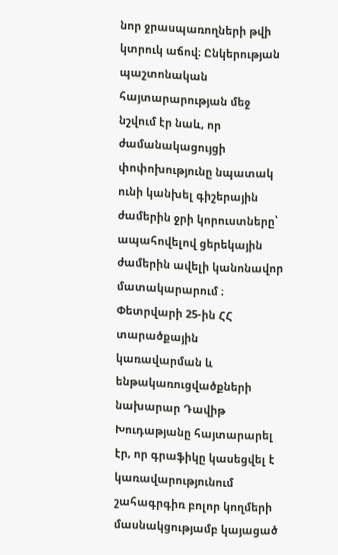նոր ջրասպառողների թվի կտրուկ աճով։ Ընկերության պաշտոնական հայտարարության մեջ նշվում էր նաև, որ ժամանակացույցի փոփոխությունը նպատակ ունի կանխել գիշերային ժամերին ջրի կորուստները՝ ապահովելով ցերեկային ժամերին ավելի կանոնավոր մատակարարում ։
Փետրվարի 25-ին ՀՀ տարածքային կառավարման և ենթակառուցվածքների նախարար Դավիթ Խուդաթյանը հայտարարել էր, որ գրաֆիկը կասեցվել է կառավարությունում շահագրգիռ բոլոր կողմերի մասնակցությամբ կայացած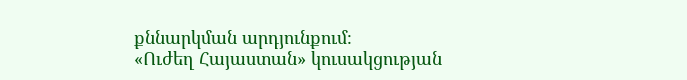քննարկման արդյունքում։
«Ուժեղ Հայաստան» կուսակցության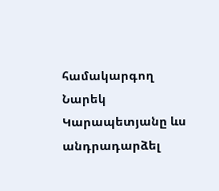համակարգող Նարեկ Կարապետյանը ևս անդրադարձել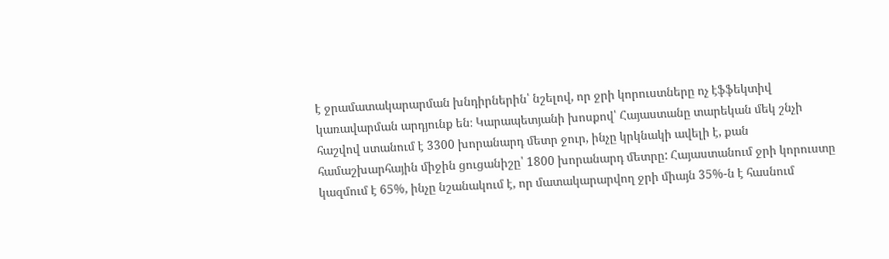է ջրամատակարարման խնդիրներին՝ նշելով, որ ջրի կորուստները ոչ էֆֆեկտիվ կառավարման արդյունք են։ Կարապետյանի խոսքով՝ Հայաստանը տարեկան մեկ շնչի հաշվով ստանում է 3300 խորանարդ մետր ջուր, ինչը կրկնակի ավելի է, քան համաշխարհային միջին ցուցանիշը՝ 1800 խորանարդ մետրը: Հայաստանում ջրի կորուստը կազմում է 65%, ինչը նշանակում է, որ մատակարարվող ջրի միայն 35%-ն է հասնում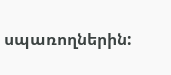սպառողներին: